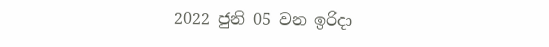2022 ජුනි 05 වන ඉරිදා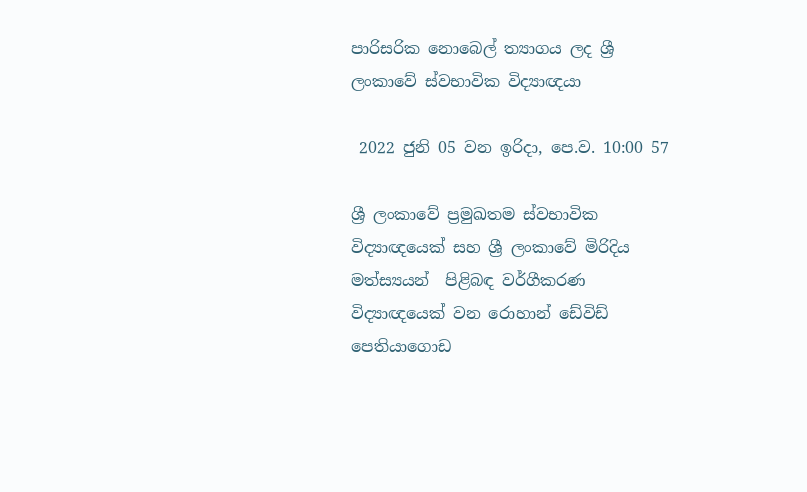පාරිසරික නොබෙල් ත්‍යාගය ලද ශ්‍රී ලංකාවේ ස්වභාවික විද්‍යාඥයා

 2022 ජුනි 05 වන ඉරිදා, පෙ.ව. 10:00 57

ශ්‍රී ලංකාවේ ප්‍රමුඛතම ස්වභාවික විද්‍යාඥයෙක් සහ ශ්‍රී ලංකාවේ මිරිදිය මත්ස්‍යයන්  පිළිබඳ වර්ගීකරණ විද්‍යාඥයෙක් වන රොහාන් ඩේවිඩ් පෙතියාගොඩ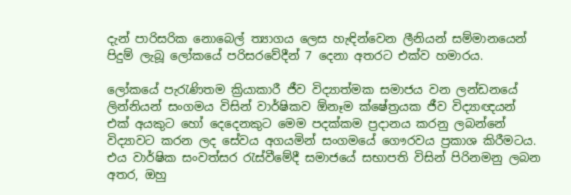දැන් පාරිසරික නොබෙල් ත්‍යාගය ලෙස හැඳින්වෙන ලීනියන් සම්මානයෙන් පිදුම් ලැබූ ලෝකයේ පරිසරවේදීන් 7 දෙනා අතරට එක්ව හමාරය.

ලෝකයේ පැරැණිතම ක්‍රියාකාරී ජීව විද්‍යාත්මක සමාජය වන ලන්ඩනයේ ලින්නියන් සංගමය විසින් වාර්ෂිකව ඕනෑම ක්ෂේත්‍රයක ජීව විද්‍යාඥයන් එක් අයකුට හෝ දෙදෙනකුට මෙම පදක්කම ප්‍රදානය කරනු ලබන්නේ විද්‍යාවට කරන ලද සේවය අගයමින් සංගමයේ ගෞරවය ප්‍රකාශ කිරීමටය. එය වාර්ෂික සංවත්සර රැස්වීමේදී සමාජයේ සභාපති විසින් පිරිනමනු ලබන අතර, ඔහු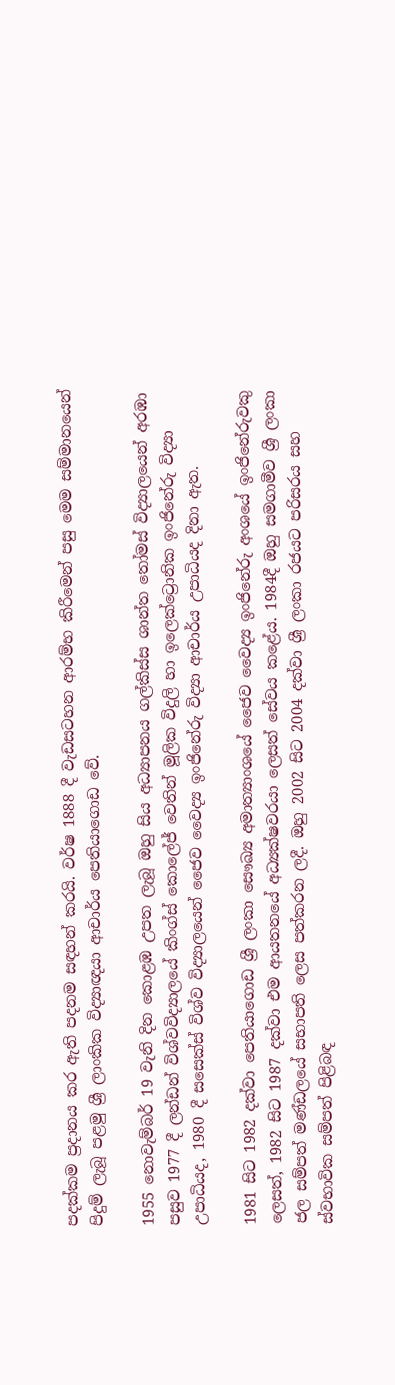පදක්කම ප්‍රදානය කර ඇති පදනම සඳහන් කරයි. වර්ෂ 1888 දී වැඩසටහන ආරම්භ කිරීමෙන් පසු මෙම සම්මානයෙන් පිදුම් ලැබූ පළමු ශ්‍රී ලාංකික විද්‍යාඥයා ආචාර්ය පෙතියාගොඩ වේ.

1955 නොවැම්බර් 19 වැනි දින කොළඹ උපත ලැබූ ඔහු සිය අධ්‍යාපනය ගල්කිස්ස ශාන්ත තෝමස් විද්‍යාලයෙන් අරඹා පසුව 1977 දී ලන්ඩන් විශ්වවිද්‍යාලයේ කිංග්ස් කොලේජ් වෙතින් මූලික විදුලි හා ඉලෙක්ට්‍රොනික ඉංජිනේරු විද්‍යා උපාධියද, 1980 දී සසෙක්ස් විශ්ව විද්‍යාලයෙන් ජෛව වෛද්‍ය ඉංජිනේරු විද්‍යා ආචාර්ය උපාධියද දිනා ඇත.

1981 සිට 1982 දක්වා පෙතියාගොඩ ශ්‍රී ලංකා සෞඛ්‍ය අමාත්‍යාංශයේ ජෛව වෛද්‍ය ඉංජිනේරු අංශයේ ඉංජිනේරුවකු ලෙසත්, 1982 සිට 1987 දක්වා එම ආයතනයේ අධ්‍යක්ෂවරයා ලෙසත් සේවය කළේය. 1984දී ඔහු සමගාමීව ශ්‍රී ලංකා ජල සම්පත් මණ්ඩලයේ සභාපති ලෙස පත්කරන ලදී. ඔහු 2002 සිට 2004 දක්වා ශ්‍රී ලංකා රජයට පරිසරය සහ ස්වභාවික සම්පත් පිළිබඳ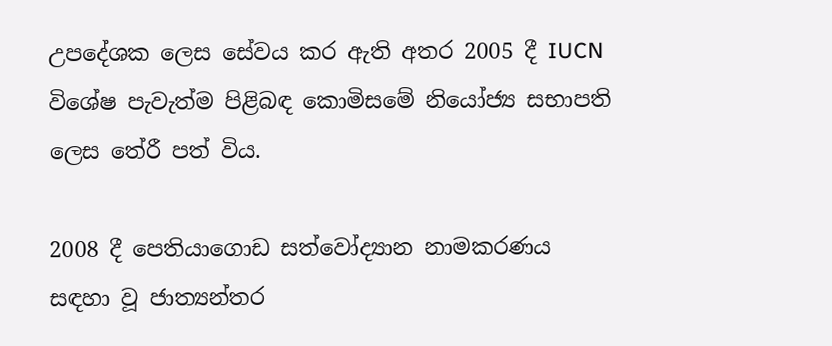උපදේශක ලෙස සේවය කර ඇති අතර 2005 දී IUCN විශේෂ පැවැත්ම පිළිබඳ කොමිසමේ නියෝජ්‍ය සභාපති ලෙස තේරී පත් විය.

2008 දී පෙතියාගොඩ සත්වෝද්‍යාන නාමකරණය සඳහා වූ ජාත්‍යන්තර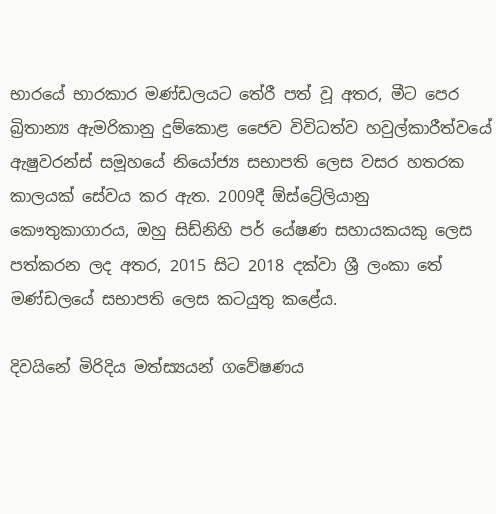භාරයේ භාරකාර මණ්ඩලයට තේරී පත් වූ අතර, මීට පෙර බ්‍රිතාන්‍ය ඇමරිකානු දුම්කොළ ජෛව විවිධත්ව හවුල්කාරීත්වයේ ඇෂුවරන්ස් සමූහයේ නියෝජ්‍ය සභාපති ලෙස වසර හතරක කාලයක් සේවය කර ඇත. 2009දී ඕස්ට්‍රේලියානු කෞතුකාගාරය, ඔහු සිඩ්නිහි පර් යේෂණ සහායකයකු ලෙස පත්කරන ලද අතර, 2015 සිට 2018 දක්වා ශ්‍රී ලංකා තේ මණ්ඩලයේ සභාපති ලෙස කටයුතු කළේය.

දිවයිනේ මිරිදිය මත්ස්‍යයන් ගවේෂණය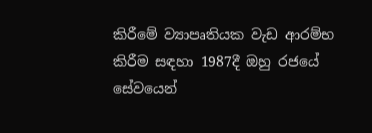කිරීමේ ව්‍යාපෘතියක වැඩ ආරම්භ කිරීම සඳහා 1987දී ඔහු රජයේ සේවයෙන්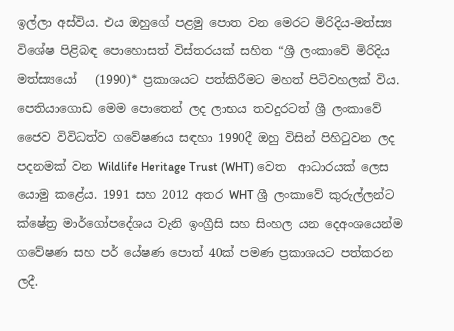ඉල්ලා අස්විය. එය ඔහුගේ පළමු පොත වන මෙරට මිරිදිය-මත්ස්‍ය විශේෂ පිළිබඳ පොහොසත් විස්තරයක් සහිත “ශ්‍රී ලංකාවේ මිරිදිය මත්ස්‍යයෝ   (1990)* ප්‍රකාශයට පත්කිරීමට මහත් පිටිවහලක් විය. පෙතියාගොඩ මෙම පොතෙන් ලද ලාභය තවදුරටත් ශ්‍රී ලංකාවේ ජෛව විවිධත්ව ගවේෂණය සඳහා 1990දී ඔහු විසින් පිහිටුවන ලද පදනමක් වන Wildlife Heritage Trust (WHT) වෙත  ආධාරයක් ලෙස යොමු කළේය. 1991 සහ 2012 අතර WHT ශ්‍රී ලංකාවේ කුරුල්ලන්ට ක්ෂේත්‍ර මාර්ගෝපදේශය වැනි ඉංග්‍රීසි සහ සිංහල යන දෙඅංශයෙන්ම ගවේෂණ සහ පර් යේෂණ පොත් 40ක් පමණ ප්‍රකාශයට පත්කරන ලදී.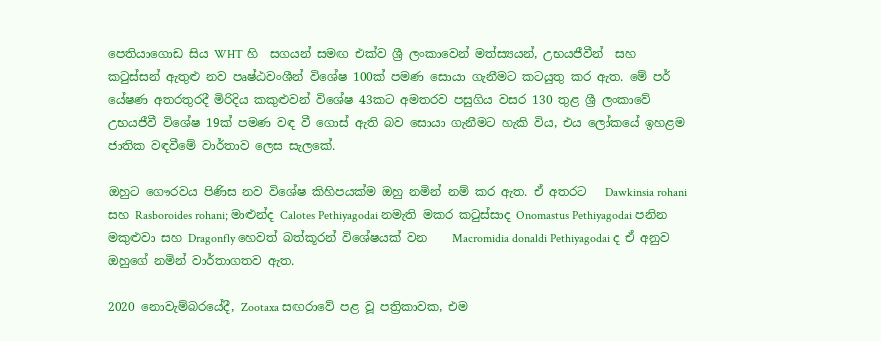පෙතියාගොඩ සිය WHT හි  සගයන් සමඟ එක්ව ශ්‍රී ලංකාවෙන් මත්ස්‍යයන්, උභයජීවීන්  සහ කටුස්සන් ඇතුළු නව පෘෂ්ඨවංශීන් විශේෂ 100ක් පමණ සොයා ගැනීමට කටයුතු කර ඇත. මේ පර් යේෂණ අතරතුරදී මිරිදිය කකුළුවන් විශේෂ 43කට අමතරව පසුගිය වසර 130 තුළ ශ්‍රී ලංකාවේ උභයජීවී විශේෂ 19ක් පමණ වඳ වී ගොස් ඇති බව සොයා ගැනීමට හැකි විය, එය ලෝකයේ ඉහළම ජාතික වඳවීමේ වාර්තාව ලෙස සැලකේ.

ඔහුට ගෞරවය පිණිස නව විශේෂ කිහිපයක්ම ඔහු නමින් නම් කර ඇත. ඒ අතරට   Dawkinsia rohani සහ Rasboroides rohani; මාළුන්ද Calotes Pethiyagodai නමැති මකර කටුස්සාද Onomastus Pethiyagodai පනින මකුළුවා සහ Dragonfly හෙවත් බත්කූරන් විශේෂයක් වන    Macromidia donaldi Pethiyagodai ද ඒ අනුව ඔහුගේ නමින් වාර්තාගතව ඇත.

2020 නොවැම්බරයේදී, Zootaxa සඟරාවේ පළ වූ පත්‍රිකාවක, එම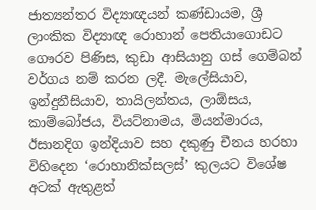ජාත්‍යන්තර විද්‍යාඥයන් කණ්ඩායම, ශ්‍රී ලාංකික විද්‍යාඥ රොහාන් පෙතියාගොඩට ගෞරව පිණිස, කුඩා ආසියානු ගස් ගෙම්බන් වර්ගය නම් කරන ලදී. මැලේසියාව, ඉන්දුනීසියාව, තායිලන්තය, ලාඕසය, කාම්බෝජය, වියට්නාමය, මියන්මාරය, ඊසානදිග ඉන්දියාව සහ දකුණු චීනය හරහා විහිදෙන ‘රොහානික්සලස්’ කුලයට විශේෂ අටක් ඇතුළත්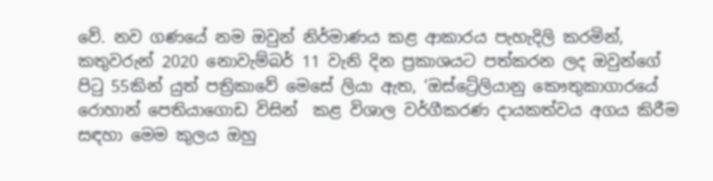වේ. නව ගණයේ නම ඔවුන් නිර්මාණය කළ ආකාරය පැහැදිලි කරමින්, කතුවරුන් 2020 නොවැම්බර් 11 වැනි දින ප්‍රකාශයට පත්කරන ලද ඔවුන්ගේ පිටු 55කින් යුත් පත්‍රිකාවේ මෙසේ ලියා ඇත, ‘ඔස්ට්‍රේලියානු කෞතුකාගාරයේ රොහාන් පෙතියාගොඩ විසින්  කළ විශාල වර්ගීකරණ දායකත්වය අගය කිරීම සඳහා මෙම කුලය ඔහු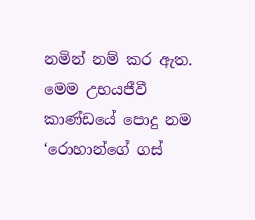නමින් නම් කර ඇත. මෙම උභයජීවී කාණ්ඩයේ පොදු නම ‘රොහාන්ගේ ගස්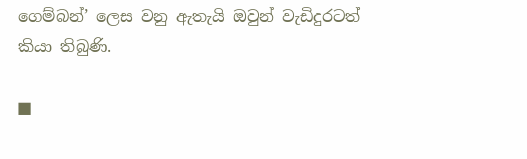ගෙම්බන්’ ලෙස වනු ඇතැයි ඔවුන් වැඩිදුරටත්  කියා තිබුණි.

■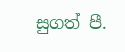සුගත් පී.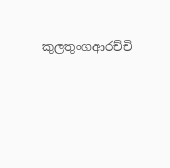කුලතුංගආරච්චි